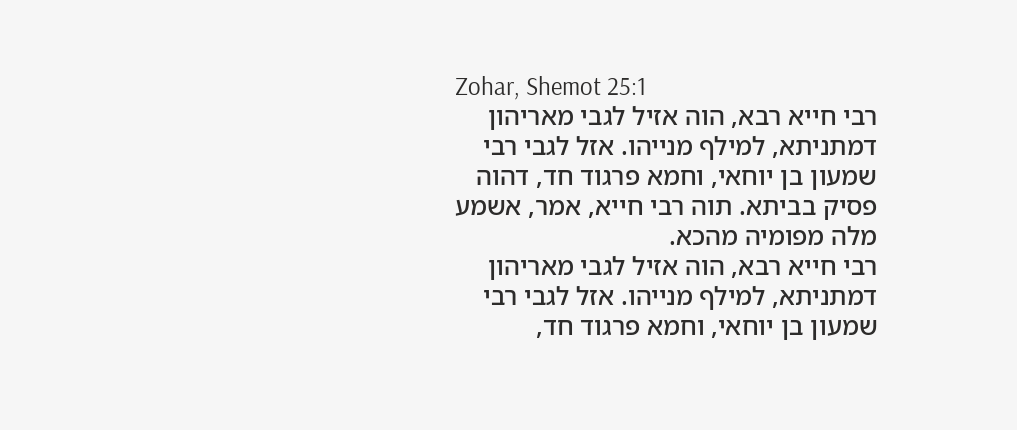Zohar, Shemot 25:1
רבי חייא רבא, הוה אזיל לגבי מאריהון דמתניתא, למילף מנייהו. אזל לגבי רבי שמעון בן יוחאי, וחמא פרגוד חד, דהוה פסיק בביתא. תוה רבי חייא, אמר, אשמע מלה מפומיה מהכא.
רבי חייא רבא, הוה אזיל לגבי מאריהון דמתניתא, למילף מנייהו. אזל לגבי רבי שמעון בן יוחאי, וחמא פרגוד חד,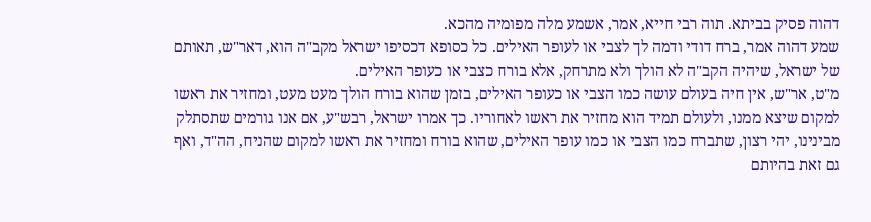דהוה פסיק בביתא. תוה רבי חייא, אמר, אשמע מלה מפומיה מהכא.
שמע דהוה אמר, ברח דודי ודמה לך לצבי או לעופר האילים. כל כסופא דכסיפו ישראל מקב"ה הוא, דאר"ש, תאותם של ישראל, שיהיה הקב"ה לא הולך ולא מתרחק, אלא בורח כצבי או כעופר האילים.
מ"ט, אר"ש, אין חיה בעולם עושה כמו הצבי או כעופר האילים, בזמן שהוא בורח הולך מעט מעט, ומחזיר את ראשו למקום שיצא ממנו, ולעולם תמיד הוא מחזיר את ראשו לאחוריו. כך אמרו ישראל, רבש"ע, אם אנו גורמים שתסתלק מבינינו, יהי רצון, שתברח כמו הצבי או כמו עופר האילים, שהוא בורח ומחזיר את ראשו למקום שהניח, הה"ד, ואף גם זאת בהיותם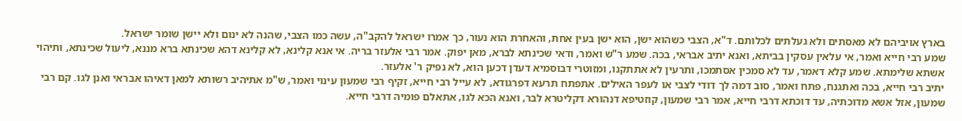בארץ אויביהם לא מאסתים ולא געלתים לכלותם. ד"א, הצבי כשהוא ישן, הוא ישן בעין אחת, והאחרת הוא נעור, כך אמרו ישראל להקב"ה, עשה כמו הצבי, שהנה לא ינום ולא יישן שומר ישראל.
שמע רבי חייא ואמר, אי עלאין עסקין בביתא, ואנא יתיב אבראי, בכה. שמע ר"ש ואמר, ודאי שכינתא לברא, מאן יפוק. אמר רבי אלעזר בריה. אי אנא קלינא, לא קלינא דהא שכינתא ברא מננא, ליעול שכינתא, ותיהוי אשתא שלימתא. שמע קלא דאמר, עד לא סמכין אסתמכו, ותרעין לא אתתקנו, ומזוטרי דבוסמיא דעדן דכען הוא, לא נפיק ר' אלעזר.
יתיב רבי חייא, בכה ואתגנח, פתח ואמר, סוב דמה לך דודי לצבי או לעפר האילים. אתפתח תרעא דפרגודא, לא עייל רבי חייא, זקיף רבי שמעון עינוי ואמר, ש"מ אתיהיב רשותא למאן דאיהו אבראי ואנן לגו. קם רבי שמעון, אזל אשא מדוכתיה, עד דוכתא דרבי חייא, אמר רבי שמעון, קוזטיפא דנהורא דקליטרא לבר, ואנא הכא לגו, אתאלם פומיה דרבי חייא.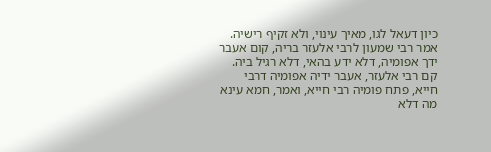כיון דעאל לגו, מאיך עינוי, ולא זקיף רישיה. אמר רבי שמעון לרבי אלעזר בריה, קום אעבר ידך אפומיה, דלא ידע בהאי, דלא רגיל ביה. קם רבי אלעזר, אעבר ידיה אפומיה דרבי חייא, פתח פומיה רבי חייא, ואמר, חמא עינא מה דלא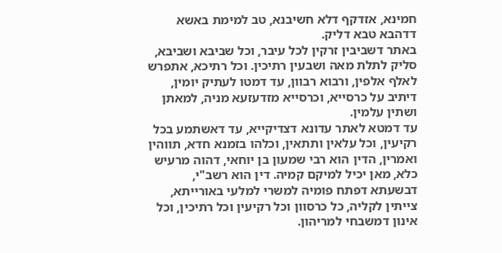חמינא, אזדקף דלא חשיבנא, טב למימת באשא דדהבא טבא דליק.
באתר דשביבין זרקין לכל עיבר, וכל שביבא ושביבא, סליק לתלת מאה ושבעין רתיכין. וכל רתיכא, אתפרש לאלף אלפין, ורבוא רבוון, עד דמטו לעתיק יומין, דיתיב על כרסייא, וכרסייא מזדעזעא מניה, למאתן ושתין עלמין.
עד דמטא לאתר עדונא דצדיקייא, עד דאשתמע בכל רקיעין, וכל עלאין ותתאין, וכלהו בזמנא חדא, תווהין ואמרין, הדין הוא רבי שמעון בן יוחאי, דהוה מרעיש כלא, מאן יכיל למיקם קמיה. דין הוא רשב"י, דבשעתא דפתח פומיה למשרי למלעי באורייתא, צייתין לקליה, כל כרסוון וכל רקיעין וכל רתיכין, וכל אינון דמשבחי למריהון.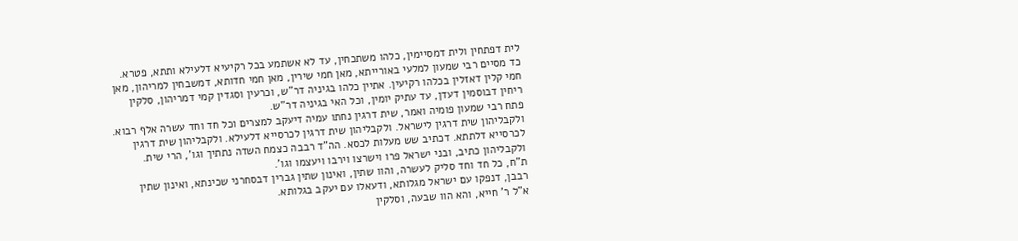לית דפתחין ולית דמסיימין, כלהו משתכחין, עד לא אשתמע בכל רקיעיא דלעילא ותתא, פטרא. כד מסיים רבי שמעון למלעי באורייתא, מאן חמי שירין, מאן חמי חדותא, דמשבחין למריהון, מאן חמי קלין דאזלין בכלהו רקיעין. אתיין כלהו בגיניה דר"ש, וכרעין וסגדין קמי דמריהון, סלקין ריחין דבוסמין דעדן, עד עתיק יומין, וכל האי בגיניה דר"ש.
פתח רבי שמעון פומיה ואמר, שית דרגין נחתו עמיה דיעקב למצרים וכל חד וחד עשרה אלף רבוא. ולקבליהון שית דרגין לישראל. ולקבליהון שית דרגין לכרסייא דלעילא. ולקבליהון שית דרגין לכרסייא דלתתא. דכתיב שש מעלות לכסא. הה"ד רבבה כצמח השדה נתתיך וגו', הרי שית. ולקבליהון כתיב, ובני ישראל פרו וישרצו וירבו ויעצמו וגו'.
ת"ח, כל חד וחד סליק לעשרה, והוו שתין, ואינון שתין גברין דבסחרני שכינתא, ואינון שתין רבבן, דנפקו עם ישראל מגלותא, ודעאלו עם יעקב בגלותא.
א"ל ר' חייא, והא הוו שבעה, וסלקין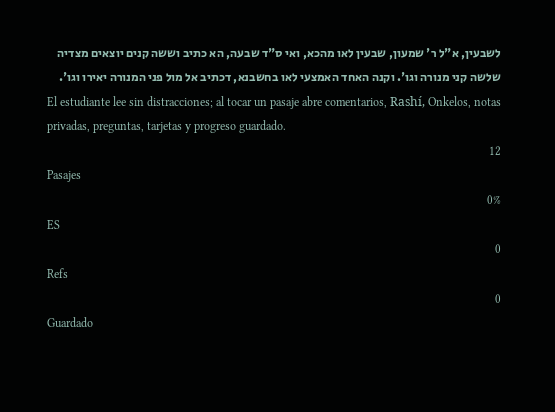לשבעין, א"ל ר' שמעון, שבעין לאו מהכא, ואי ס"ד שבעה, הא כתיב וששה קנים יוצאים מצדיה שלשה קני מנורה וגו'. וקנה האחד האמצעי לאו בחשבנא, דכתיב אל מול פני המנורה יאירו וגו'.
El estudiante lee sin distracciones; al tocar un pasaje abre comentarios, Rashí, Onkelos, notas privadas, preguntas, tarjetas y progreso guardado.
12
Pasajes
0%
ES
0
Refs
0
Guardado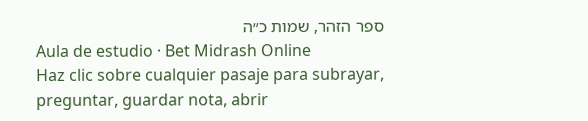ספר הזהר, שמות כ״ה
Aula de estudio · Bet Midrash Online
Haz clic sobre cualquier pasaje para subrayar, preguntar, guardar nota, abrir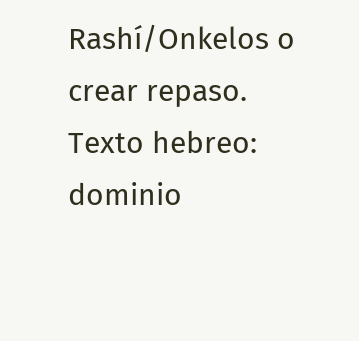Rashí/Onkelos o crear repaso.
Texto hebreo: dominio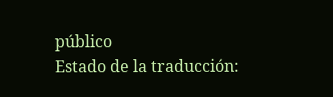público
Estado de la traducción: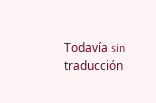Todavía sin traducción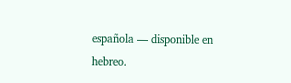española — disponible en hebreo.